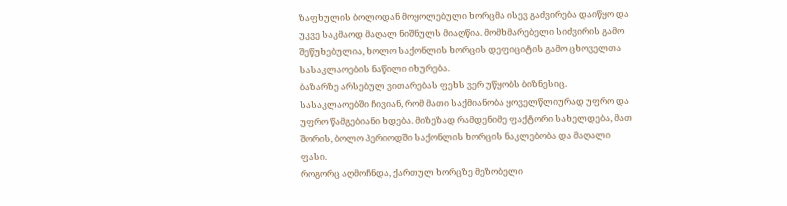ზაფხულის ბოლოდან მოყოლებული ხორცმა ისევ გაძვირება დაიწყო და უკვე საკმაოდ მაღალ ნიშნულს მიაღწია. მომხმარებელი სიძვირის გამო შეწუხებულია, ხოლო საქონლის ხორცის დეფიციტის გამო ცხოველთა სასაკლაოების ნაწილი იხურება.
ბაზარზე არსებულ ვითარებას ფეხს ვერ უწყობს ბიზნესიც. სასაკლაოებში ჩივიან, რომ მათი საქმიანობა ყოველწლიურად უფრო და უფრო წამგებიანი ხდება. მიზეზად რამდენიმე ფაქტორი სახელდება, მათ შორის, ბოლო პერიოდში საქონლის ხორცის ნაკლებობა და მაღალი ფასი.
როგორც აღმოჩნდა, ქართულ ხორცზე მეზობელი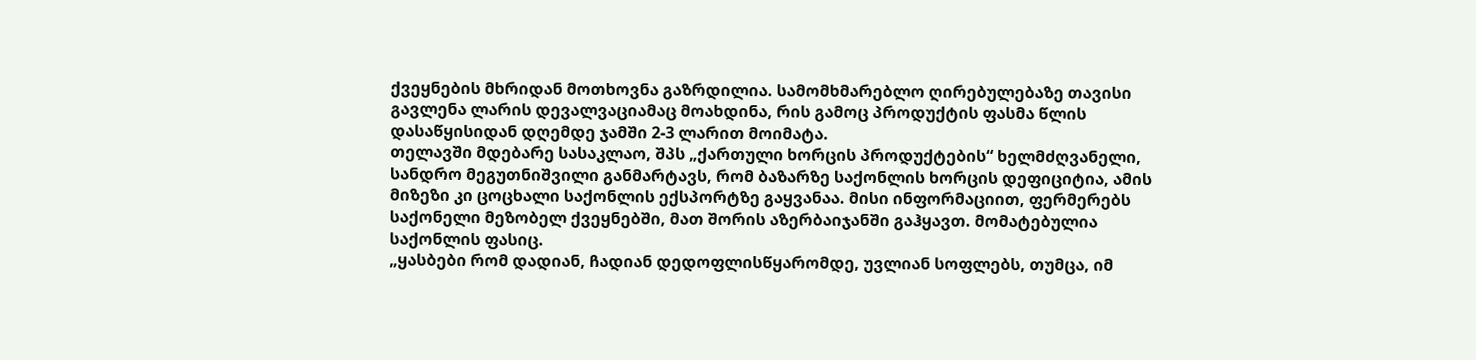ქვეყნების მხრიდან მოთხოვნა გაზრდილია. სამომხმარებლო ღირებულებაზე თავისი გავლენა ლარის დევალვაციამაც მოახდინა, რის გამოც პროდუქტის ფასმა წლის დასაწყისიდან დღემდე ჯამში 2-3 ლარით მოიმატა.
თელავში მდებარე სასაკლაო, შპს „ქართული ხორცის პროდუქტების“ ხელმძღვანელი, სანდრო მეგუთნიშვილი განმარტავს, რომ ბაზარზე საქონლის ხორცის დეფიციტია, ამის მიზეზი კი ცოცხალი საქონლის ექსპორტზე გაყვანაა. მისი ინფორმაციით, ფერმერებს საქონელი მეზობელ ქვეყნებში, მათ შორის აზერბაიჯანში გაჰყავთ. მომატებულია საქონლის ფასიც.
„ყასბები რომ დადიან, ჩადიან დედოფლისწყარომდე, უვლიან სოფლებს, თუმცა, იმ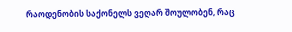რაოდენობის საქონელს ვეღარ შოულობენ, რაც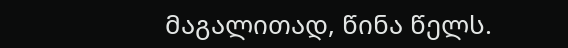მაგალითად, წინა წელს.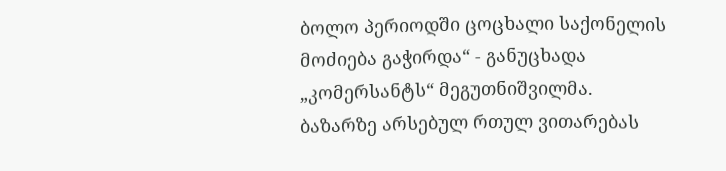ბოლო პერიოდში ცოცხალი საქონელის მოძიება გაჭირდა“ - განუცხადა „კომერსანტს“ მეგუთნიშვილმა.
ბაზარზე არსებულ რთულ ვითარებას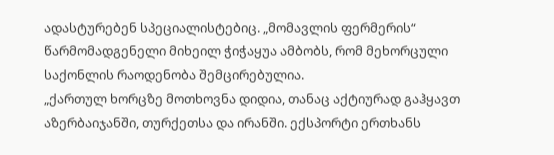ადასტურებენ სპეციალისტებიც. „მომავლის ფერმერის“ წარმომადგენელი მიხეილ ჭიჭაყუა ამბობს, რომ მეხორცული საქონლის რაოდენობა შემცირებულია.
„ქართულ ხორცზე მოთხოვნა დიდია, თანაც აქტიურად გაჰყავთ აზერბაიჯანში, თურქეთსა და ირანში. ექსპორტი ერთხანს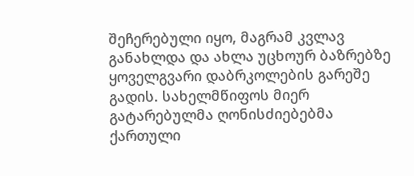შეჩერებული იყო, მაგრამ კვლავ განახლდა და ახლა უცხოურ ბაზრებზე ყოველგვარი დაბრკოლების გარეშე გადის. სახელმწიფოს მიერ გატარებულმა ღონისძიებებმა ქართული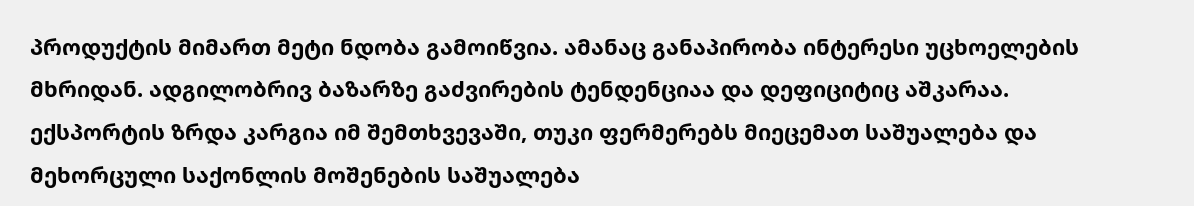პროდუქტის მიმართ მეტი ნდობა გამოიწვია. ამანაც განაპირობა ინტერესი უცხოელების მხრიდან. ადგილობრივ ბაზარზე გაძვირების ტენდენციაა და დეფიციტიც აშკარაა.
ექსპორტის ზრდა კარგია იმ შემთხვევაში, თუკი ფერმერებს მიეცემათ საშუალება და მეხორცული საქონლის მოშენების საშუალება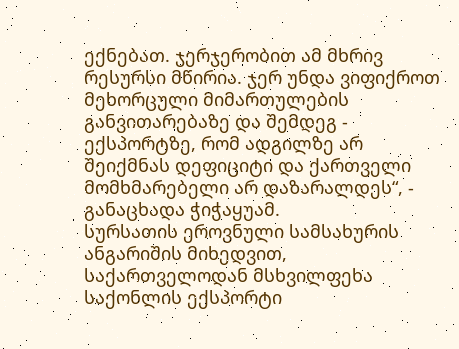ექნებათ. ჯერჯერობით ამ მხრივ რესურსი მწირია. ჯერ უნდა ვიფიქროთ მეხორცული მიმართულების განვითარებაზე და შემდეგ - ექსპორტზე, რომ ადგილზე არ შეიქმნას დეფიციტი და ქართველი მომხმარებელი არ დაზარალდეს“, - განაცხადა ჭიჭაყუამ.
სურსათის ეროვნული სამსახურის ანგარიშის მიხედვით, საქართველოდან მსხვილფეხა საქონლის ექსპორტი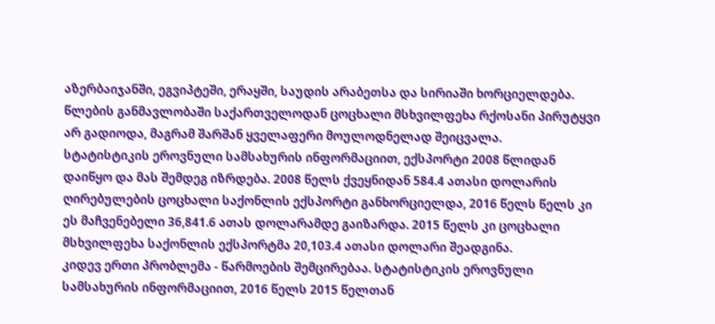აზერბაიჯანში, ეგვიპტეში, ერაყში, საუდის არაბეთსა და სირიაში ხორციელდება. წლების განმავლობაში საქართველოდან ცოცხალი მსხვილფეხა რქოსანი პირუტყვი არ გადიოდა, მაგრამ შარშან ყველაფერი მოულოდნელად შეიცვალა.
სტატისტიკის ეროვნული სამსახურის ინფორმაციით, ექსპორტი 2008 წლიდან დაიწყო და მას შემდეგ იზრდება. 2008 წელს ქვეყნიდან 584.4 ათასი დოლარის ღირებულების ცოცხალი საქონლის ექსპორტი განხორციელდა, 2016 წელს წელს კი ეს მაჩვენებელი 36,841.6 ათას დოლარამდე გაიზარდა. 2015 წელს კი ცოცხალი მსხვილფეხა საქონლის ექსპორტმა 20,103.4 ათასი დოლარი შეადგინა.
კიდევ ერთი პრობლემა - წარმოების შემცირებაა. სტატისტიკის ეროვნული სამსახურის ინფორმაციით, 2016 წელს 2015 წელთან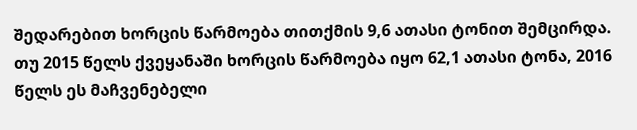შედარებით ხორცის წარმოება თითქმის 9,6 ათასი ტონით შემცირდა. თუ 2015 წელს ქვეყანაში ხორცის წარმოება იყო 62,1 ათასი ტონა, 2016 წელს ეს მაჩვენებელი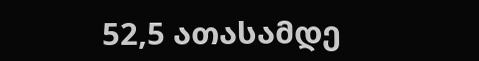52,5 ათასამდე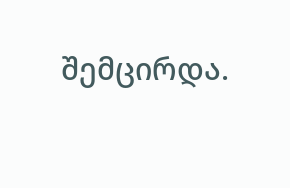შემცირდა.